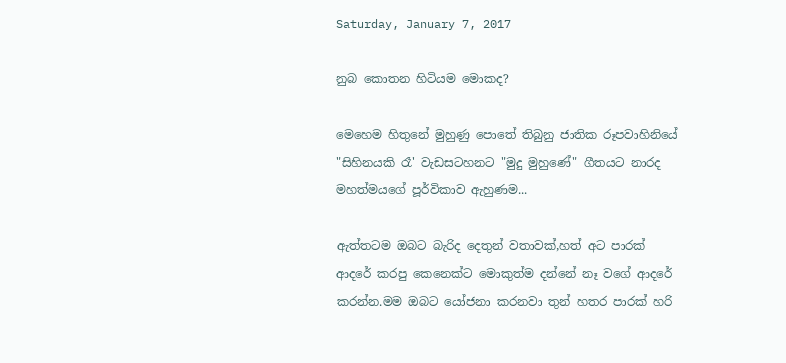Saturday, January 7, 2017

නුබ කොතන හිටියම මොකද?

මෙහෙම හිතුනේ මුහුණු පොතේ තිබුනු ජාතික රූපවාහිනියේ "සිහිනයකි රෑ' වැඩසටහනට "මුදු මුහුණේ" ගීතයට නාරද මහත්මයගේ පූර්විකාව ඇහුණම...

ඇත්තටම ඔබට බැරිද දෙතුන් වතාවක්,හත් අට පාරක් ආදරේ කරපු කෙනෙක්ට මොකුත්ම දන්නේ නෑ වගේ ආදරේ කරන්න.මම ඔබට යෝජනා කරනවා තුන් හතර පාරක් හරි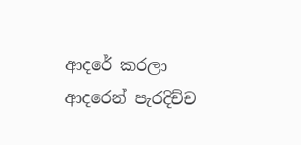ආදරේ කරලා ආදරෙන් පැරදිච්ච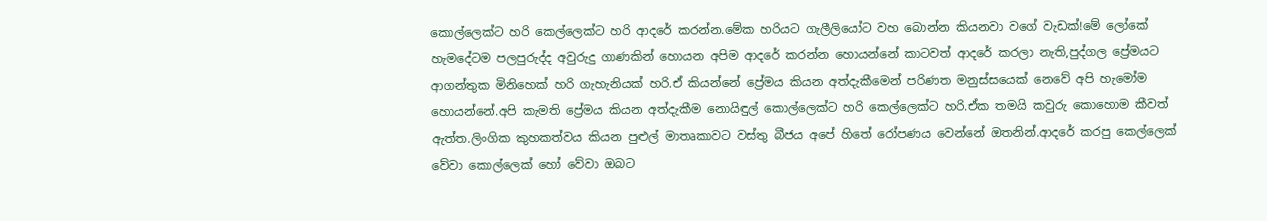කොල්ලෙක්ට හරි කෙල්ලෙක්ට හරි ආදරේ කරන්න.මේක හරියට ගැලීලියෝට වහ බොන්න කියනවා වගේ වැඩක්!මේ ලෝකේ හැමදේටම පලපුරුද්ද අවුරුදු ගාණකින් හොයන අපිම ආදරේ කරන්න හොයන්නේ කාටවත් ආදරේ කරලා නැති,පුද්ගල ප්‍රේමයට ආගන්තුක මිනිහෙක් හරි ගැහැනියක් හරි.ඒ කියන්නේ ප්‍රේමය කියන අත්දැකීමෙන් පරිණත මනුස්සයෙක් නෙවේ අපි හැමෝම හොයන්නේ.අපි කැමති ප්‍රේමය කියන අත්දැකීම නොයිඳුල් කොල්ලෙක්ට හරි කෙල්ලෙක්ට හරි.ඒක තමයි කවුරු කොහොම කීවත් ඇත්ත.ලිංගික කුහකත්වය කියන පුළුල් මාතෘකාවට වස්තු බීජය අපේ හිතේ රෝපණය වෙන්නේ ඔතනින්.ආදරේ කරපු කෙල්ලෙක් වේවා කොල්ලෙක් හෝ වේවා ඔබට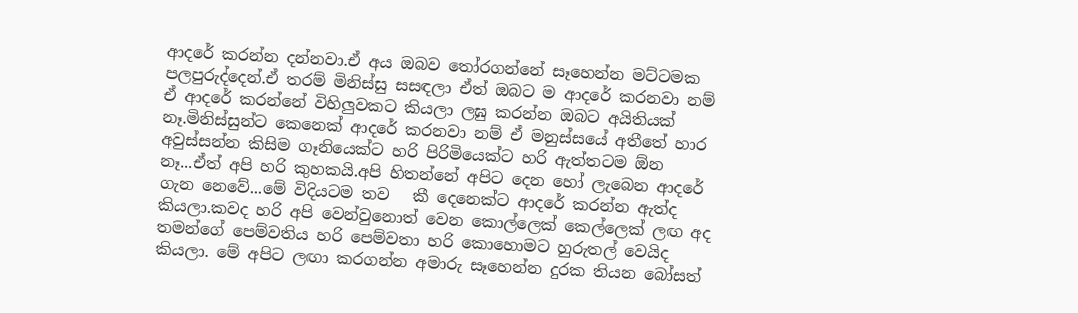ආදරේ කරන්න දන්නවා.ඒ අය ඔබව තෝරගන්නේ සෑහෙන්න මට්ටමක පලපුරුද්දෙන්.ඒ තරම් මිනිස්සු සසඳලා ඒත් ඔබට ම ආදරේ කරනවා නම් ඒ ආදරේ කරන්නේ විහිලුවකට කියලා ලඝු කරන්න ඔබට අයිතියක් නෑ.මිනිස්සුන්ට කෙනෙක් ආදරේ කරනවා නම් ඒ මනුස්සයේ අතීතේ හාර අවුස්සන්න කිසිම ගෑනියෙක්ට හරි පිරිමියෙක්ට හරි ඇත්තටම ඕන නෑ...ඒත් අපි හරි කුහකයි.අපි හිතන්නේ අපිට දෙන හෝ ලැබෙන ආදරේ ගැන නෙවේ...මේ විදියටම තව   කී දෙනෙක්ට ආදරේ කරන්න ඇත්ද කියලා.කවද හරි අපි වෙන්වුනොත් වෙන කොල්ලෙක් කෙල්ලෙක් ලඟ අද තමන්ගේ පෙම්වතිය හරි පෙම්වතා හරි කොහොමට හුරුතල් වෙයිද කියලා. මේ අපිට ලඟා කරගන්න අමාරු සෑහෙන්න දුරක තියන බෝසත්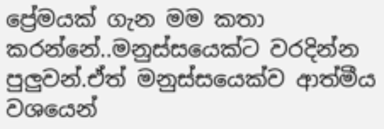ප්‍රේමයක් ගැන මම කතා කරන්නේ..මනුස්සයෙක්ට වරදින්න පුලුවන්.ඒත් මනුස්සයෙක්ව ආත්මීය වශයෙන්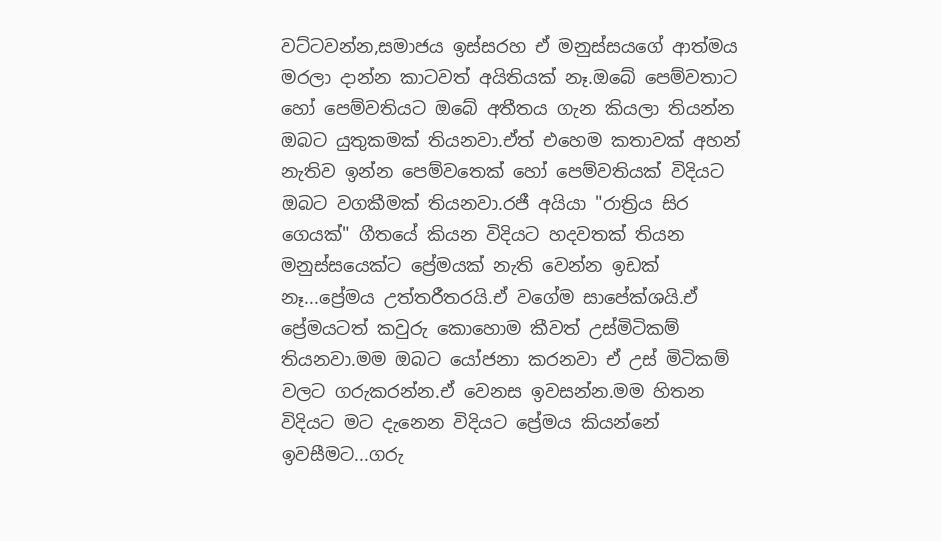වට්ටවන්න,සමාජය ඉස්සරහ ඒ මනුස්සයගේ ආත්මය මරලා දාන්න කාටවත් අයිතියක් නෑ.ඔබේ පෙම්වතාට හෝ පෙම්වතියට ඔබේ අතීතය ගැන කියලා තියන්න ඔබට යුතුකමක් තියනවා.ඒත් එහෙම කතාවක් අහන් නැතිව ඉන්න පෙම්වතෙක් හෝ පෙම්වතියක් විදියට ඔබට වගකීමක් තියනවා.රජී අයියා "රාත්‍රිය සිර ගෙයක්" ගීතයේ කියන විදියට හදවතක් තියන මනුස්සයෙක්ට ප්‍රේමයක් නැති වෙන්න ඉඩක් නෑ...ප්‍රේමය උත්තරීතරයි.ඒ වගේම සාපේක්ශයි.ඒ ප්‍රේමයටත් කවුරු කොහොම කීවත් උස්මිටිකම් තියනවා.මම ඔබට යෝජනා කරනවා ඒ උස් මිටිකම් වලට ගරුකරන්න.ඒ වෙනස ඉවසන්න.මම හිතන විදියට මට දැනෙන විදියට ප්‍රේමය කියන්නේ ඉවසීමට...ගරු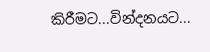කිරීමට...වින්දනයට...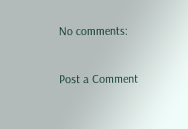No comments:

Post a Comment